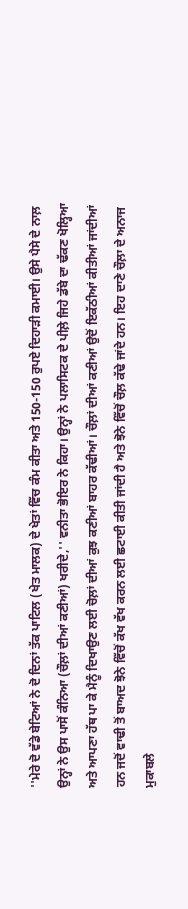''ਮੇਰੇ ਦੋ ਵੱਡੇ ਬੇਟਿਆਂ ਨੇ ਦੋ ਦਿਨਾਂ ਤੱਕ ਪਾਟਿਲ (ਖੇਤ ਮਾਲਕ) ਦੇ ਖੇਤਾਂ ਵਿੱਚ ਕੰਮ ਕੀਤਾ ਅਤੇ 150-150 ਰੁਪਏ ਦਿਹਾੜੀ ਕਮਾਈ। ਉਸੇ ਪੈਸੇ ਦੇ ਨਾਲ਼ ਉਨ੍ਹਾਂ ਨੇ ਉਸ ਪਾਸੋਂ ਕੰਨਿਆ (ਚੌਲ਼ਾਂ ਦੀਆਂ ਕਣੀਆਂ) ਖਰੀਦੇ,'' ਵਨੀਤਾ ਭੋਇਰ ਨੇ ਕਿਹਾ। ਉਨ੍ਹਾਂ ਨੇ ਪਲਾਸਿਟਕ ਦੇ ਪੀਲ਼ੇ ਜਿਹੇ ਡੱਬੇ ਦਾ ਢੱਕਣ ਖੋਲ੍ਹਿਆ ਅਤੇ ਆਪਣਾ ਹੱਥ ਪਾ ਕੇ ਮੈਨੂੰ ਦਿਖਾਉਣ ਲਈ ਚੋਲ਼ਾਂ ਦੀਆਂ ਕੁਝ ਕਣੀਆਂ ਬਾਹਰ ਕੱਢੀਆਂ। ਚੌਲ਼ਾਂ ਦੀਆਂ ਕਣੀਆਂ ਉਦੋਂ ਇਕੱਠੀਆਂ ਕੀਤੀਆਂ ਜਾਂਦੀਆਂ ਹਨ ਜਦੋਂ ਵਾਢੀ ਤੋਂ ਬਾਅਦ ਝੋਨੇ ਵਿੱਚੋਂ ਕੱਖ ਵੱਖ ਕਰਨ ਲਈ ਛਟਾਈ ਕੀਤੀ ਜਾਂਦੀ ਹੈ ਅਤੇ ਝੋਨੇ ਵਿੱਚੋਂ ਚੌਲ਼ ਕੱਢੇ ਜਾਂਦੇ ਹਨ। ਇਹ ਦਾਣੇ ਚੌਲ਼ਾ ਦੇ ਅਨਾਜ ਮੁਕਾਬਲੇ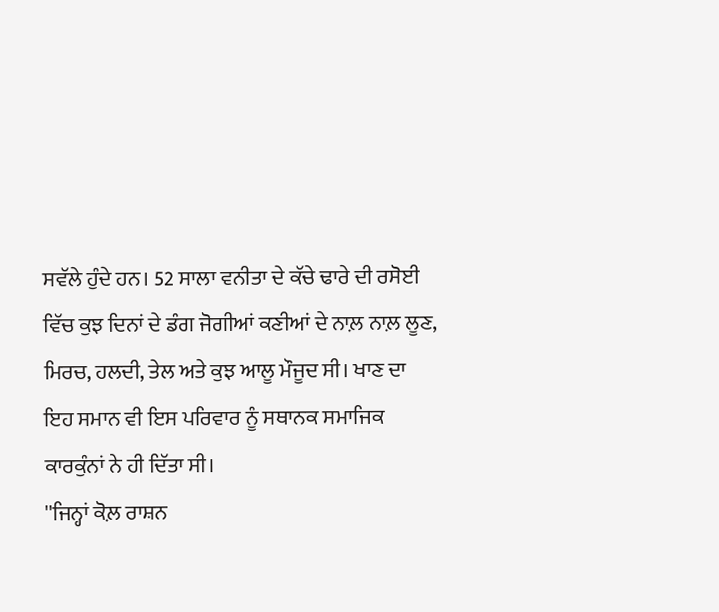ਸਵੱਲੇ ਹੁੰਦੇ ਹਨ। 52 ਸਾਲਾ ਵਨੀਤਾ ਦੇ ਕੱਚੇ ਢਾਰੇ ਦੀ ਰਸੋਈ ਵਿੱਚ ਕੁਝ ਦਿਨਾਂ ਦੇ ਡੰਗ ਜੋਗੀਆਂ ਕਣੀਆਂ ਦੇ ਨਾਲ਼ ਨਾਲ਼ ਲੂਣ, ਮਿਰਚ, ਹਲਦੀ, ਤੇਲ ਅਤੇ ਕੁਝ ਆਲੂ ਮੌਜੂਦ ਸੀ। ਖਾਣ ਦਾ ਇਹ ਸਮਾਨ ਵੀ ਇਸ ਪਰਿਵਾਰ ਨੂੰ ਸਥਾਨਕ ਸਮਾਜਿਕ ਕਾਰਕੁੰਨਾਂ ਨੇ ਹੀ ਦਿੱਤਾ ਸੀ।
''ਜਿਨ੍ਹਾਂ ਕੋਲ਼ ਰਾਸ਼ਨ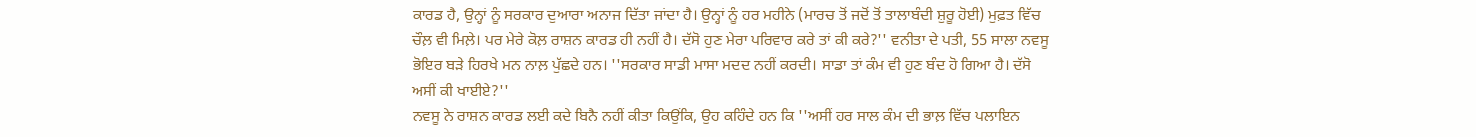ਕਾਰਡ ਹੈ, ਉਨ੍ਹਾਂ ਨੂੰ ਸਰਕਾਰ ਦੁਆਰਾ ਅਨਾਜ ਦਿੱਤਾ ਜਾਂਦਾ ਹੈ। ਉਨ੍ਹਾਂ ਨੂੰ ਹਰ ਮਹੀਨੇ (ਮਾਰਚ ਤੋਂ ਜਦੋਂ ਤੋਂ ਤਾਲਾਬੰਦੀ ਸ਼ੁਰੂ ਹੋਈ) ਮੁਫ਼ਤ ਵਿੱਚ ਚੌਲ਼ ਵੀ ਮਿਲ਼ੇ। ਪਰ ਮੇਰੇ ਕੋਲ਼ ਰਾਸ਼ਨ ਕਾਰਡ ਹੀ ਨਹੀਂ ਹੈ। ਦੱਸੋ ਹੁਣ ਮੇਰਾ ਪਰਿਵਾਰ ਕਰੇ ਤਾਂ ਕੀ ਕਰੇ?'' ਵਨੀਤਾ ਦੇ ਪਤੀ, 55 ਸਾਲਾ ਨਵਸੂ ਭੋਇਰ ਬੜੇ ਹਿਰਖੇ ਮਨ ਨਾਲ਼ ਪੁੱਛਦੇ ਹਨ। ''ਸਰਕਾਰ ਸਾਡੀ ਮਾਸਾ ਮਦਦ ਨਹੀਂ ਕਰਦੀ। ਸਾਡਾ ਤਾਂ ਕੰਮ ਵੀ ਹੁਣ ਬੰਦ ਹੋ ਗਿਆ ਹੈ। ਦੱਸੋ ਅਸੀਂ ਕੀ ਖਾਈਏ?''
ਨਵਸੂ ਨੇ ਰਾਸ਼ਨ ਕਾਰਡ ਲਈ ਕਦੇ ਬਿਨੈ ਨਹੀਂ ਕੀਤਾ ਕਿਉਂਕਿ, ਉਹ ਕਹਿੰਦੇ ਹਨ ਕਿ ''ਅਸੀਂ ਹਰ ਸਾਲ ਕੰਮ ਦੀ ਭਾਲ਼ ਵਿੱਚ ਪਲਾਇਨ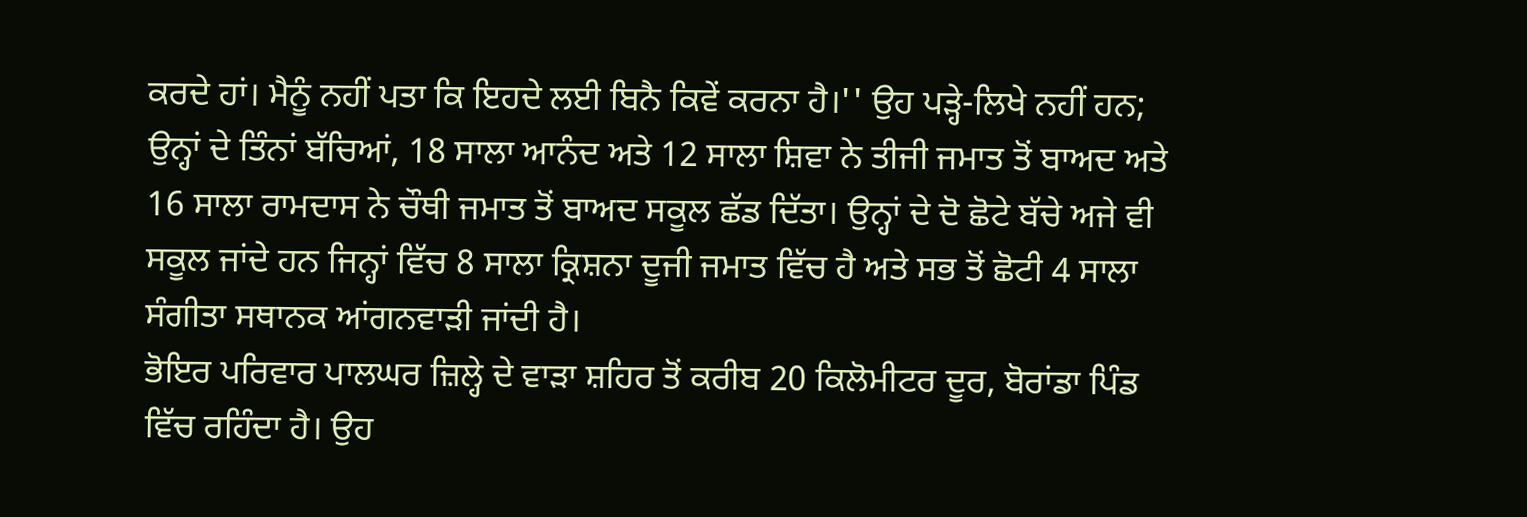ਕਰਦੇ ਹਾਂ। ਮੈਨੂੰ ਨਹੀਂ ਪਤਾ ਕਿ ਇਹਦੇ ਲਈ ਬਿਨੈ ਕਿਵੇਂ ਕਰਨਾ ਹੈ।'' ਉਹ ਪੜ੍ਹੇ-ਲਿਖੇ ਨਹੀਂ ਹਨ; ਉਨ੍ਹਾਂ ਦੇ ਤਿੰਨਾਂ ਬੱਚਿਆਂ, 18 ਸਾਲਾ ਆਨੰਦ ਅਤੇ 12 ਸਾਲਾ ਸ਼ਿਵਾ ਨੇ ਤੀਜੀ ਜਮਾਤ ਤੋਂ ਬਾਅਦ ਅਤੇ 16 ਸਾਲਾ ਰਾਮਦਾਸ ਨੇ ਚੌਥੀ ਜਮਾਤ ਤੋਂ ਬਾਅਦ ਸਕੂਲ ਛੱਡ ਦਿੱਤਾ। ਉਨ੍ਹਾਂ ਦੇ ਦੋ ਛੋਟੇ ਬੱਚੇ ਅਜੇ ਵੀ ਸਕੂਲ ਜਾਂਦੇ ਹਨ ਜਿਨ੍ਹਾਂ ਵਿੱਚ 8 ਸਾਲਾ ਕ੍ਰਿਸ਼ਨਾ ਦੂਜੀ ਜਮਾਤ ਵਿੱਚ ਹੈ ਅਤੇ ਸਭ ਤੋਂ ਛੋਟੀ 4 ਸਾਲਾ ਸੰਗੀਤਾ ਸਥਾਨਕ ਆਂਗਨਵਾੜੀ ਜਾਂਦੀ ਹੈ।
ਭੋਇਰ ਪਰਿਵਾਰ ਪਾਲਘਰ ਜ਼ਿਲ੍ਹੇ ਦੇ ਵਾੜਾ ਸ਼ਹਿਰ ਤੋਂ ਕਰੀਬ 20 ਕਿਲੋਮੀਟਰ ਦੂਰ, ਬੋਰਾਂਡਾ ਪਿੰਡ ਵਿੱਚ ਰਹਿੰਦਾ ਹੈ। ਉਹ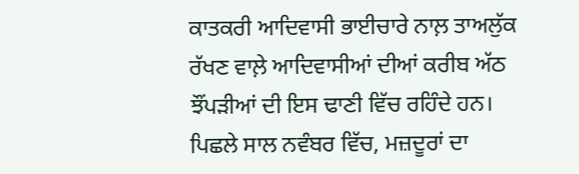ਕਾਤਕਰੀ ਆਦਿਵਾਸੀ ਭਾਈਚਾਰੇ ਨਾਲ਼ ਤਾਅਲੁੱਕ ਰੱਖਣ ਵਾਲ਼ੇ ਆਦਿਵਾਸੀਆਂ ਦੀਆਂ ਕਰੀਬ ਅੱਠ ਝੌਂਪੜੀਆਂ ਦੀ ਇਸ ਢਾਣੀ ਵਿੱਚ ਰਹਿੰਦੇ ਹਨ।
ਪਿਛਲੇ ਸਾਲ ਨਵੰਬਰ ਵਿੱਚ, ਮਜ਼ਦੂਰਾਂ ਦਾ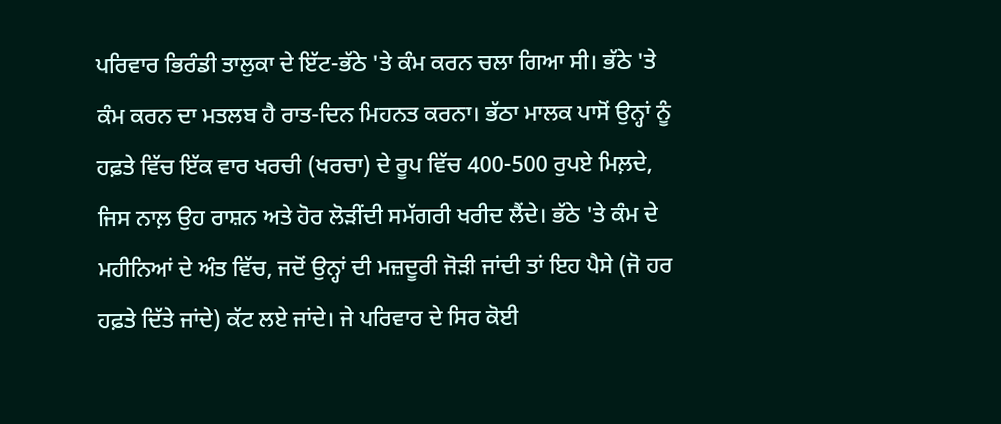ਪਰਿਵਾਰ ਭਿਰੰਡੀ ਤਾਲੁਕਾ ਦੇ ਇੱਟ-ਭੱਠੇ 'ਤੇ ਕੰਮ ਕਰਨ ਚਲਾ ਗਿਆ ਸੀ। ਭੱਠੇ 'ਤੇ ਕੰਮ ਕਰਨ ਦਾ ਮਤਲਬ ਹੈ ਰਾਤ-ਦਿਨ ਮਿਹਨਤ ਕਰਨਾ। ਭੱਠਾ ਮਾਲਕ ਪਾਸੋਂ ਉਨ੍ਹਾਂ ਨੂੰ ਹਫ਼ਤੇ ਵਿੱਚ ਇੱਕ ਵਾਰ ਖਰਚੀ (ਖਰਚਾ) ਦੇ ਰੂਪ ਵਿੱਚ 400-500 ਰੁਪਏ ਮਿਲ਼ਦੇ, ਜਿਸ ਨਾਲ਼ ਉਹ ਰਾਸ਼ਨ ਅਤੇ ਹੋਰ ਲੋੜੀਂਦੀ ਸਮੱਗਰੀ ਖਰੀਦ ਲੈਂਦੇ। ਭੱਠੇ 'ਤੇ ਕੰਮ ਦੇ ਮਹੀਨਿਆਂ ਦੇ ਅੰਤ ਵਿੱਚ, ਜਦੋਂ ਉਨ੍ਹਾਂ ਦੀ ਮਜ਼ਦੂਰੀ ਜੋੜੀ ਜਾਂਦੀ ਤਾਂ ਇਹ ਪੈਸੇ (ਜੋ ਹਰ ਹਫ਼ਤੇ ਦਿੱਤੇ ਜਾਂਦੇ) ਕੱਟ ਲਏ ਜਾਂਦੇ। ਜੇ ਪਰਿਵਾਰ ਦੇ ਸਿਰ ਕੋਈ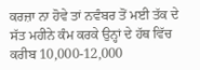ਕਰਜ਼ਾ ਨਾ ਹੋਵੇ ਤਾਂ ਨਵੰਬਰ ਤੋਂ ਮਈ ਤੱਕ ਦੇ ਸੱਤ ਮਹੀਨੇ ਕੰਮ ਕਰਕੇ ਉਨ੍ਹਾਂ ਦੇ ਹੱਥ ਵਿੱਚ ਕਰੀਬ 10,000-12,000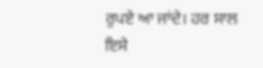ਰੁਪਏ ਆ ਜਾਂਦੇ। ਹਰ ਸਾਲ ਇਸੇ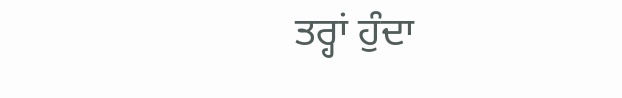ਤਰ੍ਹਾਂ ਹੁੰਦਾ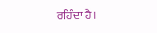ਰਹਿੰਦਾ ਹੈ।